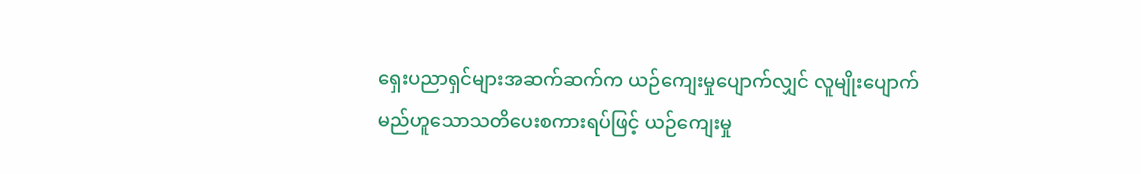ရှေးပညာရှင်များအဆက်ဆက်က ယဉ်ကျေးမှုပျောက်လျှင် လူမျိုးပျောက်မည်ဟူသောသတိပေးစကားရပ်ဖြင့် ယဉ်ကျေးမှု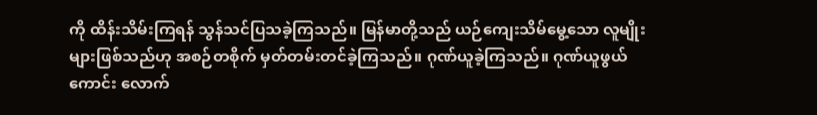ကို ထိန်းသိမ်းကြရန် သွန်သင်ပြသခဲ့ကြသည်။ မြန်မာတို့သည် ယဉ်ကျေးသိမ်မွေ့သော လူမျိုးများဖြစ်သည်ဟု အစဉ်တစိုက် မှတ်တမ်းတင်ခဲ့ကြသည်။ ဂုဏ်ယူခဲ့ကြသည်။ ဂုဏ်ယူဖွယ်ကောင်း လောက်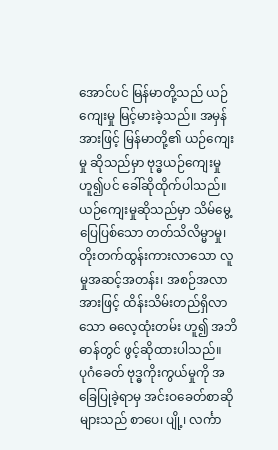အောင်ပင် မြန်မာတို့သည် ယဉ်ကျေးမှု မြင့်မားခဲ့သည်။ အမှန်အားဖြင့် မြန်မာတို့၏ ယဉ်ကျေးမှု ဆိုသည်မှာ ဗုဒ္ဓယဉ်ကျေးမှုဟူ၍ပင် ခေါ်ဆိုထိုက်ပါသည်။ ယဉ်ကျေးမှုဆိုသည်မှာ သိမ်မွေ့ပြေပြစ်သော တတ်သိလိမ္မာမှု၊ တိုးတက်ထွန်းကားလာသော လူမှုအဆင့်အတန်း၊ အစဉ်အလာအားဖြင့် ထိန်းသိမ်းတည်ရှိလာသော ဓလေ့ထုံးတမ်း ဟူ၍ အဘိဓာန်တွင် ဖွင့်ဆိုထားပါသည်။
ပုဂံခေတ် ဗုဒ္ဓကိုးကွယ်မှုကို အခြေပြုခဲ့ရာမှ အင်းဝခေတ်စာဆိုများသည် စာပေ၊ ပျို့၊ လင်္ကာ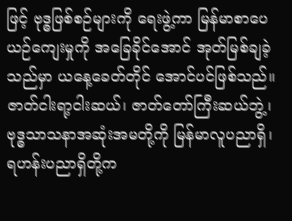ဖြင့် ဗုဒ္ဓဖြစ်စဉ်များကို ရေးဖွဲ့ကာ မြန်မာစာပေယဉ်ကျေးမှုကို အခြေခိုင်အောင် အုတ်မြစ်ချခဲ့သည်မှာ ယနေ့ခေတ်တိုင် အောင်ပင်ဖြစ်သည်။ ဇာတ်ငါးရာ့ငါးဆယ်၊ ဇာတ်တော်ကြီးဆယ်ဘွဲ့၊ ဗုဒ္ဓသာသနာအဆုံးအမတို့ကို မြန်မာလူပညာရှိ၊ ရဟန်းပညာရှိတို့က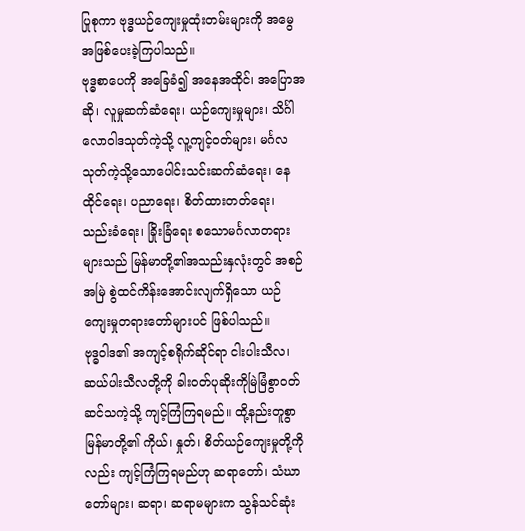ပြုစုကာ ဗုဒ္ဓယဉ်ကျေးမှုထုံးတမ်းများကို အမွေအဖြစ်ပေးခဲ့ကြပါသည်။
ဗုဒ္ဓစာပေကို အခြေခံ၍ အနေအထိုင်၊ အပြောအဆို၊ လူမှုဆက်ဆံရေး၊ ယဉ်ကျေးမှုများ၊ သိင်္ဂါလောဝါဒသုတ်ကဲ့သို့ လူ့ကျင့်ဝတ်များ၊ မင်္ဂလသုတ်ကဲ့သို့သောပေါင်းသင်းဆက်ဆံရေး၊ နေထိုင်ရေး၊ ပညာရေး၊ စိတ်ထားတတ်ရေး၊ သည်းခံရေး၊ ခြိုးခြံရေး စသောမင်္ဂလာတရားများသည် မြန်မာတို့၏အသည်းနှလုံးတွင် အစဉ်အမြဲ စွဲထင်ကိန်းအောင်းလျက်ရှိသော ယဉ်ကျေးမှုတရားတော်များပင် ဖြစ်ပါသည်။
ဗုဒ္ဓဝါဒ၏ အကျင့်စရိုက်ဆိုင်ရာ ငါးပါးသီလ၊ ဆယ်ပါးသီလတို့ကို ခါးဝတ်ပုဆိုးကိုမြဲမြံစွာဝတ်ဆင်သကဲ့သို့ ကျင့်ကြံကြရမည်။ ထို့နည်းတူစွာ မြန်မာတို့၏ ကိုယ်၊ နှုတ်၊ စိတ်ယဉ်ကျေးမှုတို့ကိုလည်း ကျင့်ကြံကြရမည်ဟု ဆရာတော်၊ သံဃာတော်များ၊ ဆရာ၊ ဆရာမများက သွန်သင်ဆုံး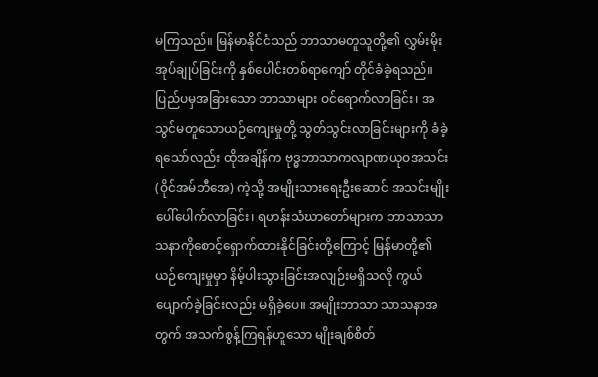မကြသည်။ မြန်မာနိုင်ငံသည် ဘာသာမတူသူတို့၏ လွှမ်းမိုးအုပ်ချုပ်ခြင်းကို နှစ်ပေါင်းတစ်ရာကျော် တိုင်ခံခဲ့ရသည်။ ပြည်ပမှအခြားသော ဘာသာများ ဝင်ရောက်လာခြင်း၊ အသွင်မတူသောယဉ်ကျေးမှုတို့ သွတ်သွင်းလာခြင်းများကို ခံခဲ့ရသော်လည်း ထိုအချိန်က ဗုဒ္ဓဘာသာကလျာဏယုဝအသင်း (ဝိုင်အမ်ဘီအေ) ကဲ့သို့ အမျိုးသားရေးဦးဆောင် အသင်းမျိုး ပေါ်ပေါက်လာခြင်း၊ ရဟန်းသံဃာတော်များက ဘာသာသာသနာကိုစောင့်ရှောက်ထားနိုင်ခြင်းတို့ကြောင့် မြန်မာတို့၏ ယဉ်ကျေးမှုမှာ နိမ့်ပါးသွားခြင်းအလျဉ်းမရှိသလို ကွယ်ပျောက်ခဲ့ခြင်းလည်း မရှိခဲ့ပေ။ အမျိုးဘာသာ သာသနာအတွက် အသက်စွန့်ကြရန်ဟူသော မျိုးချစ်စိတ်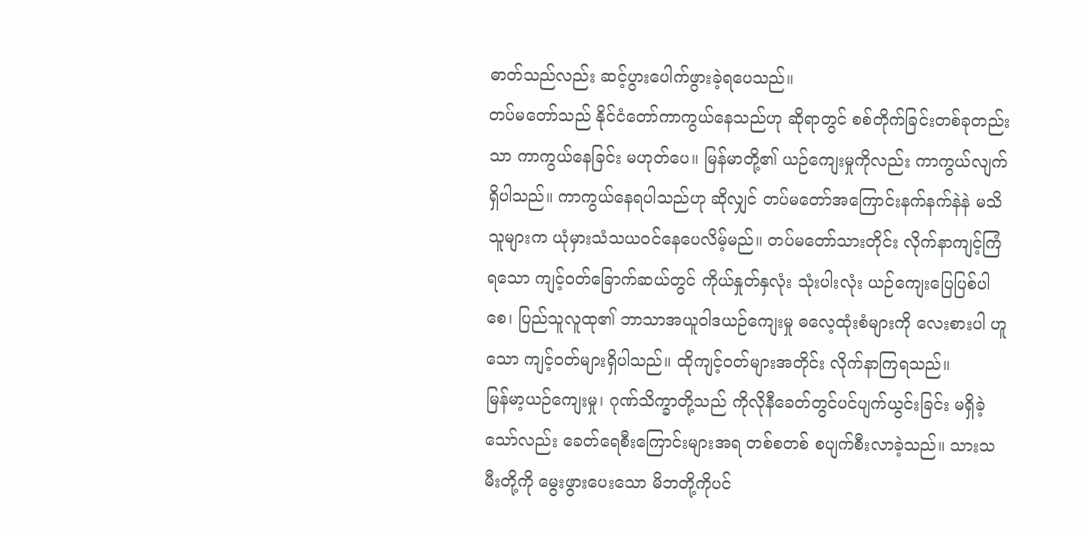ဓာတ်သည်လည်း ဆင့်ပွားပေါက်ဖွားခဲ့ရပေသည်။
တပ်မတော်သည် နိုင်ငံတော်ကာကွယ်နေသည်ဟု ဆိုရာတွင် စစ်တိုက်ခြင်းတစ်ခုတည်းသာ ကာကွယ်နေခြင်း မဟုတ်ပေ။ မြန်မာတို့၏ ယဉ်ကျေးမှုကိုလည်း ကာကွယ်လျက်ရှိပါသည်။ ကာကွယ်နေရပါသည်ဟု ဆိုလျှင် တပ်မတော်အကြောင်းနက်နက်နဲနဲ မသိသူများက ယုံမှားသံသယဝင်နေပေလိမ့်မည်။ တပ်မတော်သားတိုင်း လိုက်နာကျင့်ကြံရသော ကျင့်ဝတ်ခြောက်ဆယ်တွင် ကိုယ်နှုတ်နှလုံး သုံးပါးလုံး ယဉ်ကျေးပြေပြစ်ပါစေ၊ ပြည်သူလူထု၏ ဘာသာအယူဝါဒယဉ်ကျေးမှု ဓလေ့ထုံးစံများကို လေးစားပါ ဟူသော ကျင့်ဝတ်များရှိပါသည်။ ထိုကျင့်ဝတ်များအတိုင်း လိုက်နာကြရသည်။
မြန်မာ့ယဉ်ကျေးမှု၊ ဂုဏ်သိက္ခာတို့သည် ကိုလိုနီခေတ်တွင်ပင်ပျက်ယွင်းခြင်း မရှိခဲ့သော်လည်း ခေတ်ရေစီးကြောင်းများအရ တစ်စတစ် စပျက်စီးလာခဲ့သည်။ သားသမီးတို့ကို မွေးဖွားပေးသော မိဘတို့ကိုပင်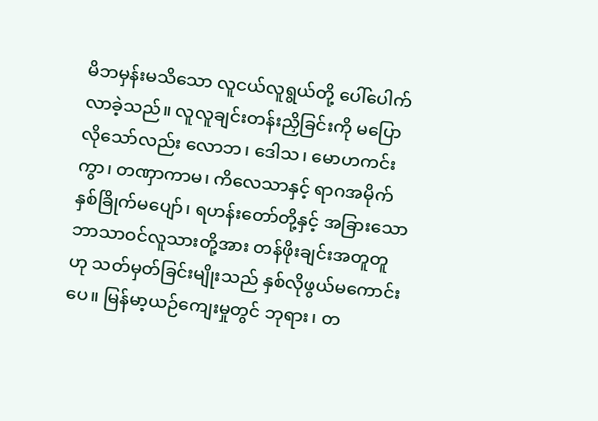မိဘမှန်းမသိသော လူငယ်လူရွယ်တို့ ပေါ်ပေါက်လာခဲ့သည်။ လူလူချင်းတန်းညှိခြင်းကို မပြောလိုသော်လည်း လောဘ၊ ဒေါသ၊ မောဟကင်းကွာ၊ တဏှာကာမ၊ ကိလေသာနှင့် ရာဂအမိုက်နှစ်ခြိုက်မပျော်၊ ရဟန်းတော်တို့နှင့် အခြားသောဘာသာဝင်လူသားတို့အား တန်ဖိုးချင်းအတူတူဟု သတ်မှတ်ခြင်းမျိုးသည် နှစ်လိုဖွယ်မကောင်းပေ။ မြန်မာ့ယဉ်ကျေးမှုတွင် ဘုရား၊ တ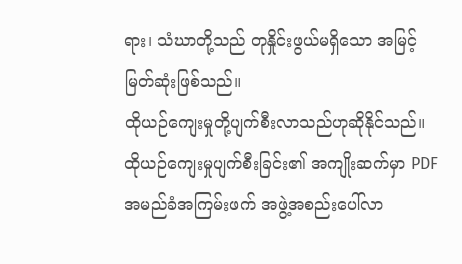ရား၊ သံဃာတို့သည် တုနှိုင်းဖွယ်မရှိသော အမြင့်မြတ်ဆုံးဖြစ်သည်။
ထိုယဉ်ကျေးမှုတို့ပျက်စီးလာသည်ဟုဆိုနိုင်သည်။
ထိုယဉ်ကျေးမှုပျက်စီးခြင်း၏ အကျိုးဆက်မှာ PDF အမည်ခံအကြမ်းဖက် အဖွဲ့အစည်းပေါ်လာ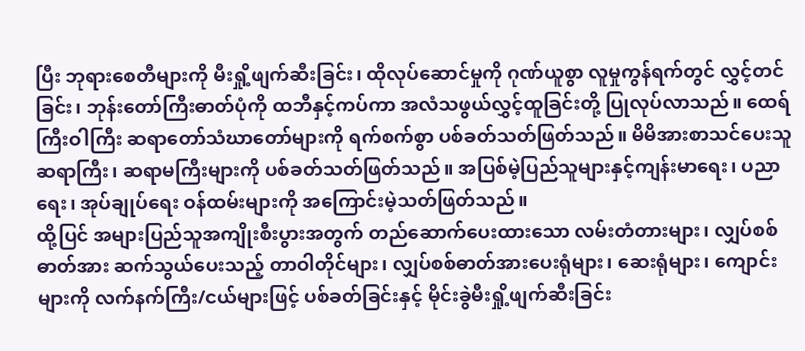ပြီး ဘုရားစေတီများကို မီးရှို့ဖျက်ဆီးခြင်း၊ ထိုလုပ်ဆောင်မှုကို ဂုဏ်ယူစွာ လူမှုကွန်ရက်တွင် လွှင့်တင်ခြင်း၊ ဘုန်းတော်ကြီးဓာတ်ပုံကို ထဘီနှင့်ကပ်ကာ အလံသဖွယ်လွှင့်ထူခြင်းတို့ ပြုလုပ်လာသည်။ ထေရ်ကြီးဝါကြီး ဆရာတော်သံဃာတော်များကို ရက်စက်စွာ ပစ်ခတ်သတ်ဖြတ်သည်။ မိမိအားစာသင်ပေးသူဆရာကြီး၊ ဆရာမကြီးများကို ပစ်ခတ်သတ်ဖြတ်သည်။ အပြစ်မဲ့ပြည်သူများနှင့်ကျန်းမာရေး၊ ပညာရေး၊ အုပ်ချုပ်ရေး ဝန်ထမ်းများကို အကြောင်းမဲ့သတ်ဖြတ်သည်။
ထို့ပြင် အများပြည်သူအကျိုးစီးပွားအတွက် တည်ဆောက်ပေးထားသော လမ်းတံတားများ၊ လျှပ်စစ်ဓာတ်အား ဆက်သွယ်ပေးသည့် တာဝါတိုင်များ၊ လျှပ်စစ်ဓာတ်အားပေးရုံများ၊ ဆေးရုံများ၊ ကျောင်းများကို လက်နက်ကြီး/ငယ်များဖြင့် ပစ်ခတ်ခြင်းနှင့် မိုင်းခွဲမီးရှို့ဖျက်ဆီးခြင်း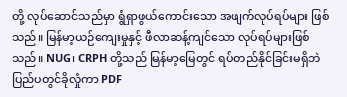တို့ လုပ်ဆောင်သည်မှာ ရွံရှာဖွယ်ကောင်းသော အဖျက်လုပ်ရပ်များ ဖြစ်သည်။ မြန်မာ့ယဉ်ကျေးမှုနှင့် ဖီလာဆန့်ကျင်သော လုပ်ရပ်များဖြစ်သည်။ NUG၊ CRPH တို့သည် မြန်မာ့မြေတွင် ရပ်တည်နိုင်ခြင်းမရှိဘဲ ပြည်ပတွင်ခိုလှုံကာ PDF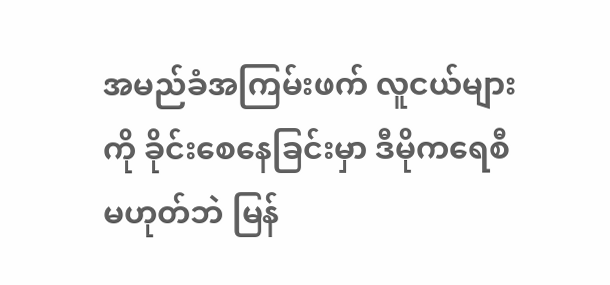အမည်ခံအကြမ်းဖက် လူငယ်များကို ခိုင်းစေနေခြင်းမှာ ဒီမိုကရေစီမဟုတ်ဘဲ မြန်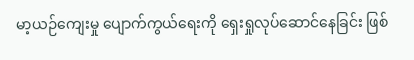မာ့ယဉ်ကျေးမှု ပျောက်ကွယ်ရေးကို ရှေးရှုလုပ်ဆောင်နေခြင်း ဖြစ်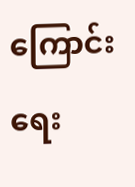ကြောင်း ရေး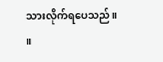သားလိုက်ရပေသည်။ ။